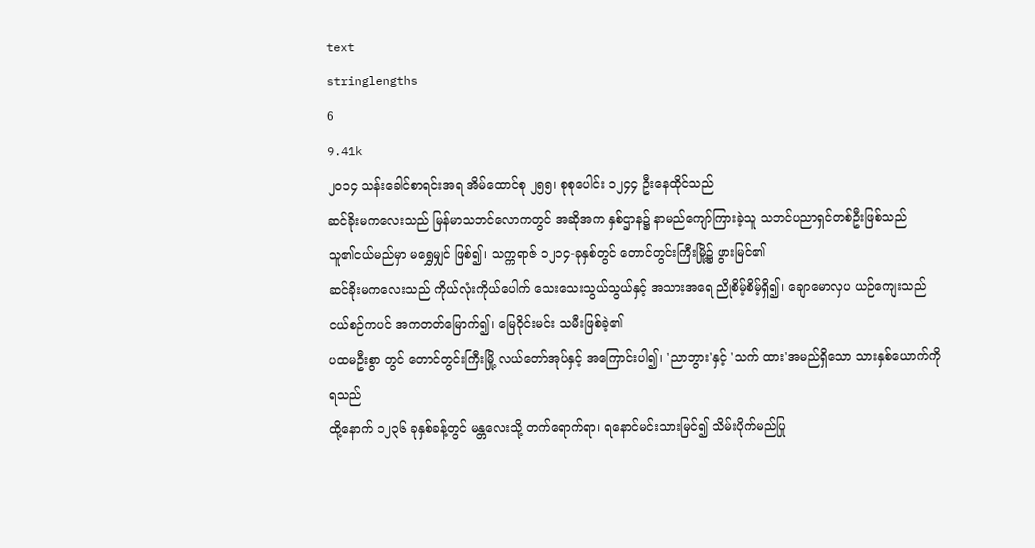text
stringlengths
6
9.41k
၂၀၁၄ သန်းခေါင်စာရင်းအရ အိမ်ထောင်စု ၂၅၅၊ စုစုပေါင်း ၁၂၄၄ ဦးနေထိုင်သည်
ဆင်ခိုးမကလေးသည် မြန်မာသဘင်လောကတွင် အဆိုအက နှစ်ဌာန၌ နာမည်ကျော်ကြားခဲ့သူ သဘင်ပညာရှင်တစ်ဦးဖြစ်သည်
သူ၏ငယ်မည်မှာ မရွှေမျှင် ဖြစ်၍၊ သက္ကရာဇ် ၁၂၁၄-ခုနှစ်တွင် တောင်တွင်းကြီးမြို့၌ ဖွားမြင်၏
ဆင်ခိုးမကလေးသည် ကိုယ်လုံးကိုယ်ပေါက် သေးသေးသွယ်သွယ်နှင့် အသားအရေ ညိုစိမ့်စိမ့်ရှိ၍၊ ချောမောလှပ ယဉ်ကျေးသည်
ငယ်စဉ်ကပင် အကတတ်မြောက်၍၊ မြေဝိုင်းမင်း သမီးဖြစ်ခဲ့၏
ပထမဦးစွာ တွင် တောင်တွင်းကြီးမြို့ လယ်တော်အုပ်နှင့် အကြောင်းပါ၍၊ 'ညာဘွား'နှင့် 'သက် ထား'အမည်ရှိသော သားနှစ်ယောက်ကို ရသည်
ထို့နောက် ၁၂၃၆ ခုနှစ်ခန့်တွင် မန္တလေးသို့ တက်ရောက်ရာ၊ ရနောင်မင်းသားမြင်၍ သိမ်းပိုက်မည်ပြု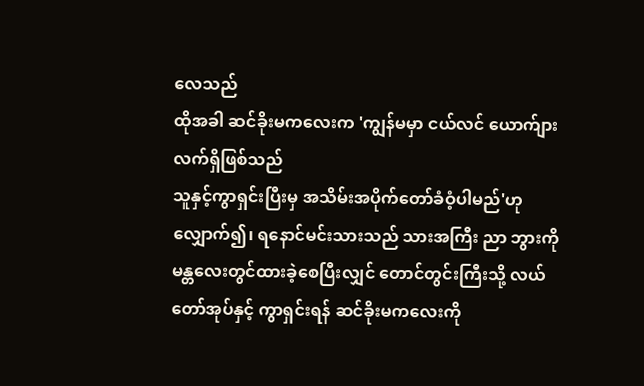လေသည်
ထိုအခါ ဆင်ခိုးမကလေးက 'ကျွန်မမှာ ငယ်လင် ယောက်ျား လက်ရှိဖြစ်သည်
သူနှင့်ကွာရှင်းပြီးမှ အသိမ်းအပိုက်တော်ခံဝံ့ပါမည်'ဟုလျှောက်၍၊ ရနောင်မင်းသားသည် သားအကြီး ညာ ဘွားကို မန္တလေးတွင်ထားခဲ့စေပြီးလျှင် တောင်တွင်းကြီးသို့ လယ်တော်အုပ်နှင့် ကွာရှင်းရန် ဆင်ခိုးမကလေးကို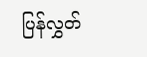ပြန်လွှတ်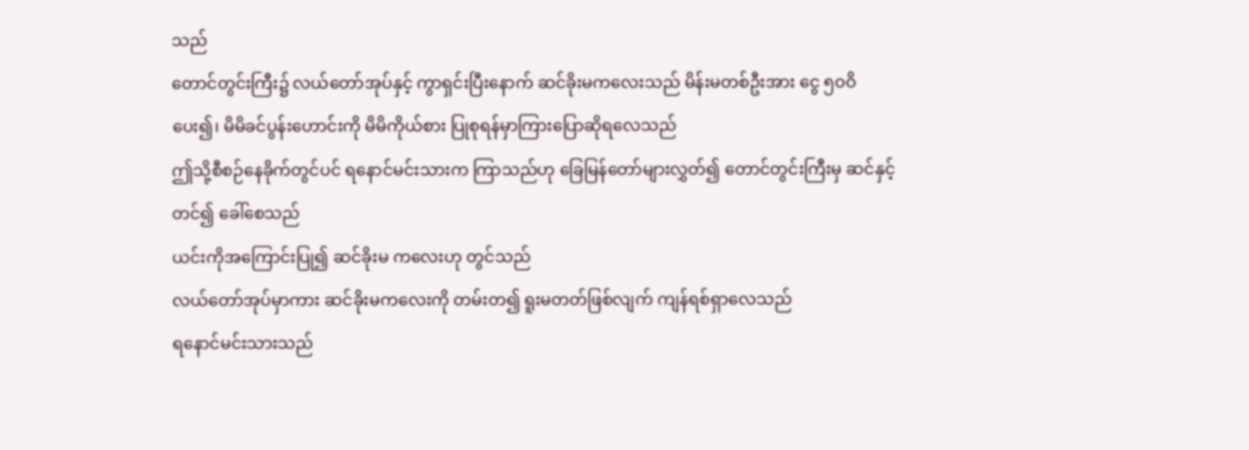သည်
တောင်တွင်းကြီး၌ လယ်တော်အုပ်နှင့် ကွာရှင်းပြီးနောက် ဆင်ခိုးမကလေးသည် မိန်းမတစ်ဦးအား ငွေ ၅ဝဝိ ပေး၍၊ မိမိခင်ပွန်းဟောင်းကို မိမိကိုယ်စား ပြုစုရန်မှာကြားပြောဆိုရလေသည်
ဤသို့စီစဉ်နေခိုက်တွင်ပင် ရနောင်မင်းသားက ကြာသည်ဟု ခြေမြန်တော်များလွှတ်၍ တောင်တွင်းကြီးမှ ဆင်နှင့်တင်၍ ခေါ်စေသည်
ယင်းကိုအကြောင်းပြု၍ ဆင်ခိုးမ ကလေးဟု တွင်သည်
လယ်တော်အုပ်မှာကား ဆင်ခိုးမကလေးကို တမ်းတ၍ ရူးမတတ်ဖြစ်လျက် ကျန်ရစ်ရှာလေသည်
ရနောင်မင်းသားသည်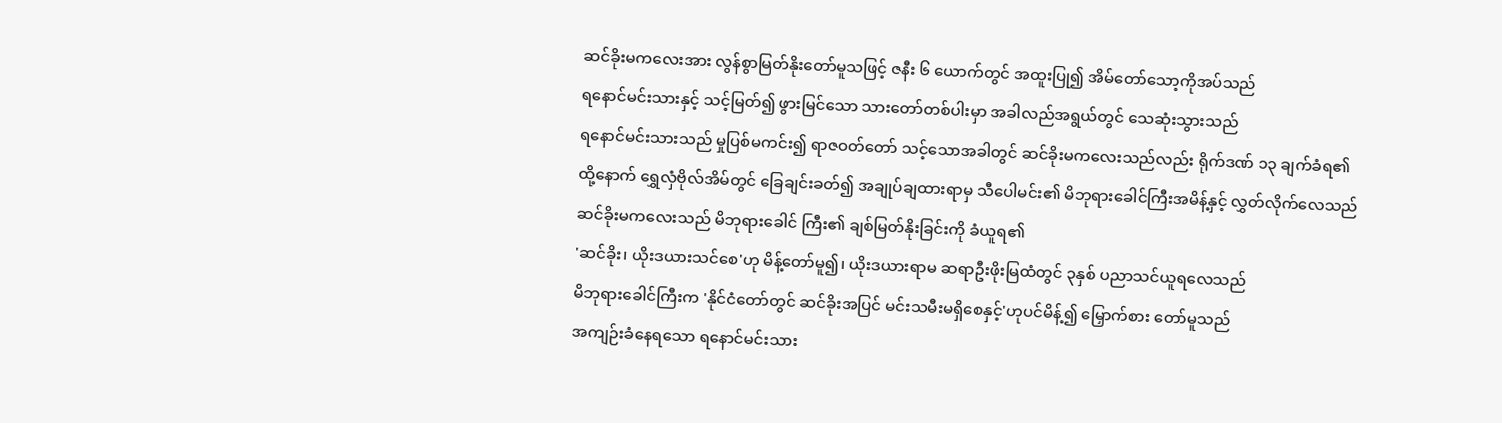ဆင်ခိုးမကလေးအား လွန်စွာမြတ်နိုးတော်မူသဖြင့် ဇနီး ၆ ယောက်တွင် အထူးပြု၍ အိမ်တော်သော့ကိုအပ်သည်
ရနောင်မင်းသားနှင့် သင့်မြတ်၍ ဖွားမြင်သော သားတော်တစ်ပါးမှာ အခါလည်အရွယ်တွင် သေဆုံးသွားသည်
ရနောင်မင်းသားသည် မှုပြစ်မကင်း၍ ရာဇဝတ်တော် သင့်သောအခါတွင် ဆင်ခိုးမကလေးသည်လည်း ရိုက်ဒဏ် ၁၃ ချက်ခံရ၏
ထို့နောက် ရွှေလှံဗိုလ်အိမ်တွင် ခြေချင်းခတ်၍ အချုပ်ချထားရာမှ သီပေါမင်း၏ မိဘုရားခေါင်ကြီးအမိန့်နှင့် လွှတ်လိုက်လေသည်
ဆင်ခိုးမကလေးသည် မိဘုရားခေါင် ကြီး၏ ချစ်မြတ်နိုးခြင်းကို ခံယူရ၏
'ဆင်ခိုး၊ ယိုးဒယားသင်စေ'ဟု မိန့်တော်မူ၍၊ ယိုးဒယားရာမ ဆရာဦးဖိုးမြထံတွင် ၃နှစ် ပညာသင်ယူရလေသည်
မိဘုရားခေါင်ကြီးက 'နိုင်ငံတော်တွင် ဆင်ခိုးအပြင် မင်းသမီးမရှိစေနှင့်'ဟုပင်မိန့်၍ မြှောက်စား တော်မူသည်
အကျဉ်းခံနေရသော ရနောင်မင်းသား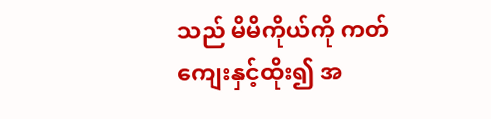သည် မိမိကိုယ်ကို ကတ်ကျေးနှင့်ထိုး၍ အ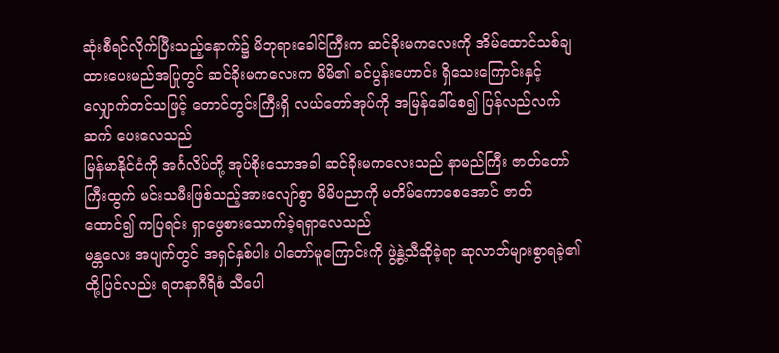ဆုံးစီရင်လိုက်ပြီးသည့်နောက်၌ မိဘုရားခေါင်ကြီးက ဆင်ခိုးမကလေးကို အိမ်ထောင်သစ်ချထားပေးမည်အပြုတွင် ဆင်ခိုးမကလေးက မိမိ၏ ခင်ပွန်းဟောင်း ရှိသေးကြောင်းနှင့် လျှောက်တင်သဖြင့် တောင်တွင်းကြီးရှိ လယ်တော်အုပ်ကို အမြန်ခေါ်စေ၍ ပြန်လည်လက်ဆက် ပေးလေသည်
မြန်မာနိုင်ငံကို အင်္ဂလိပ်တို့ အုပ်စိုးသောအခါ ဆင်ခိုးမကလေးသည် နာမည်ကြီး ဇာတ်တော်ကြီးထွက် မင်းသမီးဖြစ်သည့်အားလျော်စွာ မိမိပညာကို မတိမ်ကောစေအောင် ဇာတ်ထောင်၍ ကပြရင်း ရှာဖွေစားသောက်ခဲ့ရရှာလေသည်
မန္တလေး အပျက်တွင် အရှင်နှစ်ပါး ပါတော်မူကြောင်းကို ဖွဲ့နွဲ့သီဆိုခဲ့ရာ ဆုလာဘ်များစွာရခဲ့၏
ထို့ပြင်လည်း ရတနာဂီရိစံ သီပေါ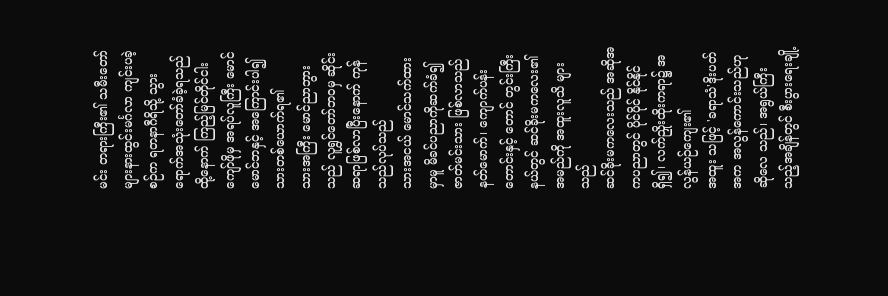မင်း တရားကြီး၏ သမီးတော်များနားထွင်းမင်္ဂလာ ကျင်းပခဲ့စဉ်က ရတနာဂီရိသို့ သွားရောက်အသုံးတော်ခံခဲ့ရသည်
ထို့နောက် ကြည့်မြင်တိုင်ငါးကျော်ဖိုမှ အရပ်လူကြီး မောင်မောင်ဘနှင့် အကြောင်းပါ၍ သားတစ်ယောက်ရ၏
သားအကြီး မောင်ညာဘွားသည် လူရွှင်တော်ဘဝမှ ဆိုင်း ဆရာဖြစ်လာပြီးနောက် ကုန်သည်လုပ်သည်
သားအငယ် မောင်သက်ထားမှာမူ မိခင်ပညာကိုဆက်ခံ၍ ဇာတ်မင်းသား ဖြစ်လာသည်
နတ်မောက်၊ ကျောက်ပန်းတောင်းနှင့် တောင် တွင်းကြီးနယ်တွင် ဆင်ခိုးမကလေး၏အမည်ကို အထူးလူသိ များသည်
ဆင်ခိုးမကလေးသည် အဆိုအကပညာတွင် ပိုင်ပိုင် နိုင်နိုင်ရှိ၍၊ လက်ညှိုးထိုးကရာ၌ အလွန်ယဉ်ကျေး၏
အထူး သဖြင့် 'ခရာသံ'ဒိုးပတ်အက အလွန်ကောင်းသည်ဟု ဆိုလေ သည်၊ အရွယ်ကြီးသည့်အချိန်တွင် စီးပွားရေးချို့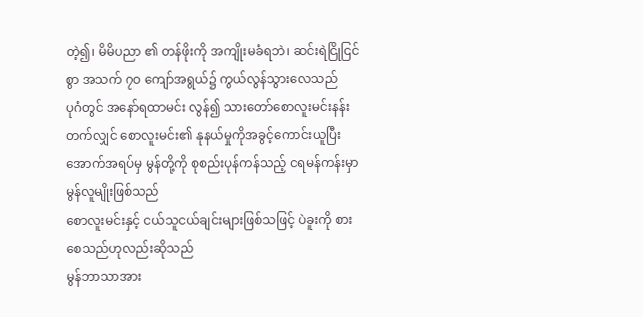တဲ့၍၊ မိမိပညာ ၏ တန်ဖိုးကို အကျိုးမခံရဘဲ၊ ဆင်းရဲငြိုငြင်စွာ အသက် ၇ဝ ကျော်အရွယ်၌ ကွယ်လွန်သွားလေသည်
ပုဂံတွင် အနော်ရထာမင်း လွန်၍ သားတော်စောလူးမင်းနန်းတက်လျှင် စောလူးမင်း၏ နုနယ်မှုကိုအခွင့်ကောင်းယူပြီး အောက်အရပ်မှ မွန်တို့ကို စုစည်းပုန်ကန်သည့် ငရမန်ကန်းမှာ မွန်လူမျိုးဖြစ်သည်
စောလူးမင်းနှင့် ငယ်သူငယ်ချင်းများဖြစ်သဖြင့် ပဲခူးကို စားစေသည်ဟုလည်းဆိုသည်
မွန်ဘာသာအား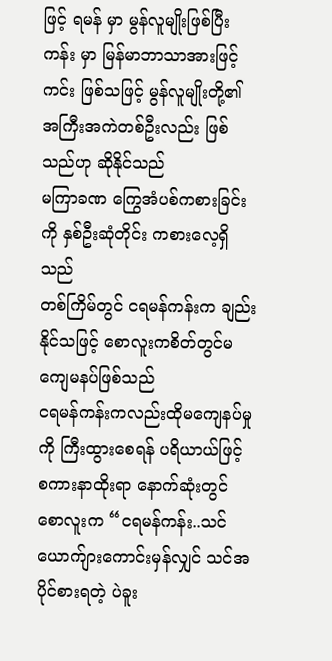ဖြင့် ရမန် မှာ မွန်လူမျိုးဖြစ်ပြီး ကန်း မှာ မြန်မာဘာသာအားဖြင့် ကင်း ဖြစ်သဖြင့် မွန်လူမျိုးတို့၏ အကြီးအကဲတစ်ဦးလည်း ဖြစ်သည်ဟု ဆိုနိုင်သည်
မကြာခဏ ကြွေအံပစ်ကစားခြင်းကို နှစ်ဦးဆုံတိုင်း ကစားလေ့ရှိသည်
တစ်ကြိမ်တွင် ငရမန်ကန်းက ချည်းနိုင်သဖြင့် စောလူးကစိတ်တွင်မကျေမနပ်ဖြစ်သည်
ငရမန်ကန်းကလည်းထိုမကျေနပ်မှုကို ကြီးထွားစေရန် ပရိယာယ်ဖြင့် စကားနာထိုးရာ နောက်ဆုံးတွင် စောလူးက “ငရမန်ကန်း..သင်ယောက်ျားကောင်းမှန်လျှင် သင်အပိုင်စားရတဲ့ ပဲခူး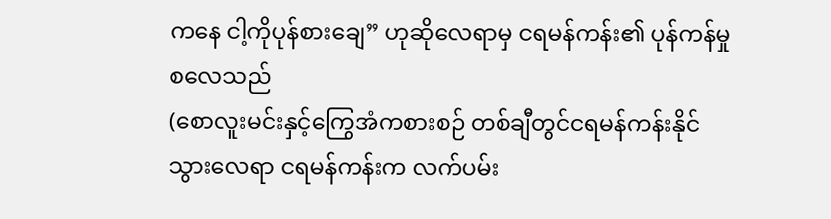ကနေ ငါ့ကိုပုန်စားချေ” ဟုဆိုလေရာမှ ငရမန်ကန်း၏ ပုန်ကန်မှုစလေသည်
(စောလူးမင်းနှင့်ကြွေအံကစားစဉ် တစ်ချီတွင်ငရမန်ကန်းနိုင်သွားလေရာ ငရမန်ကန်းက လက်ပမ်း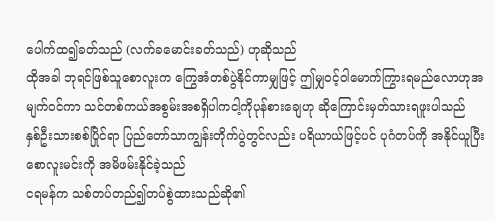ပေါက်ထ၍ခတ်သည် (လက်ခမောင်းခတ်သည်) ဟုဆိုသည်
ထိုအခါ ဘုရင်ဖြစ်သူစောလူးက ကြွေအံတစ်ပွဲနိုင်ကာမျှဖြင့် ဤမျှဝင့်ဝါမောက်ကြွားရမည်လောဟုအမျက်ဝင်ကာ သင်တစ်ကယ်အစွမ်းအစရှိပါကငါ့ကိုပုန်စားချေဟု ဆိုကြောင်းမှတ်သားရဖူးပါသည်
နှစ်ဦးသားစစ်ပြိုင်ရာ ပြည်တော်သာကျွန်းတိုက်ပွဲတွင်လည်း ပရိယာယ်ဖြင့်ပင် ပုဂံတပ်ကို အနိုင်ယူပြီး စောလူးမင်းကို အမိဖမ်းနိုင်ခဲ့သည်
ငရမန်က သစ်တပ်တည်၍တပ်စွဲထားသည်ဆို၏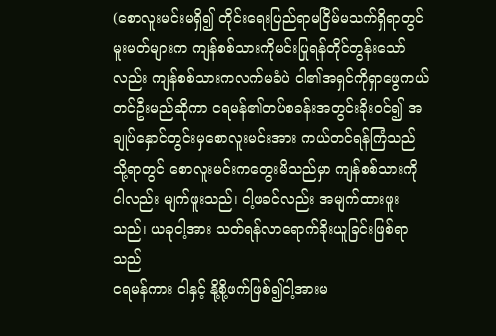(စောလူးမင်းမရှိ၍ တိုင်းရေးပြည်ရာမငြိမ်မသက်ရှိရာတွင် မူးမတ်များက ကျန်စစ်သားကိုမင်းပြုရန်တိုင်တွန်းသော်လည်း ကျန်စစ်သားကလက်မခံပဲ ငါ၏အရှင်ကိုရှာဖွေကယ်တင်ဦးမည်ဆိုကာ ငရမန်၏တပ်စခန်းအတွင်းခိုးဝင်၍ အချုပ်နှောင်တွင်းမှစောလူးမင်းအား ကယ်တင်ရန်ကြံသည်
သို့ရာတွင် စောလူးမင်းကတွေးမိသည်မှာ ကျန်စစ်သားကို ငါလည်း မျက်ဖူးသည်၊ ငါ့ဖခင်လည်း အမျက်ထားဖူးသည်၊ ယခုငါ့အား သတ်ရန်လာရောက်ခိုးယူခြင်းဖြစ်ရာသည်
ငရမန်ကား ငါနှင့် နို့စို့ဖက်ဖြစ်၍ငါ့အားမ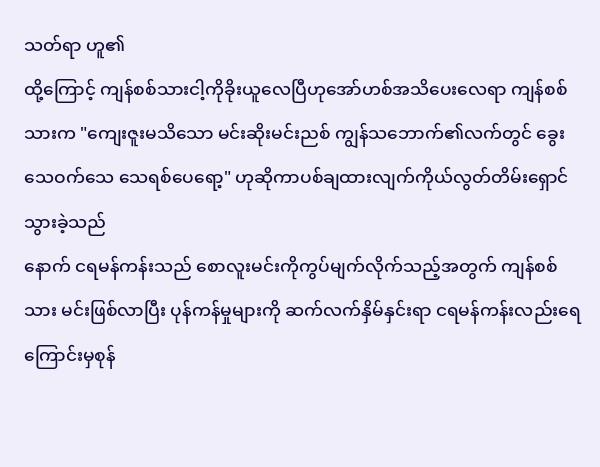သတ်ရာ ဟူ၏
ထို့ကြောင့် ကျန်စစ်သားငါ့ကိုခိုးယူလေပြီဟုအော်ဟစ်အသိပေးလေရာ ကျန်စစ်သားက "ကျေးဇူးမသိသော မင်းဆိုးမင်းညစ် ကျွန်သဘောက်၏လက်တွင် ခွေးသေဝက်သေ သေရစ်ပေရော့" ဟုဆိုကာပစ်ချထားလျက်ကိုယ်လွတ်တိမ်းရှောင်သွားခဲ့သည်
နောက် ငရမန်ကန်းသည် စောလူးမင်းကိုကွပ်မျက်လိုက်သည့်အတွက် ကျန်စစ်သား မင်းဖြစ်လာပြီး ပုန်ကန်မှုများကို ဆက်လက်နှိမ်နှင်းရာ ငရမန်ကန်းလည်းရေကြောင်းမှစုန်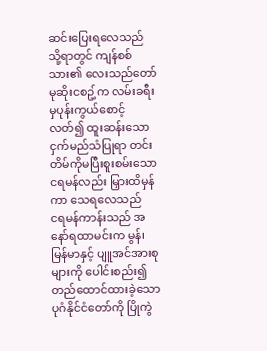ဆင်းပြေးရလေသည်
သို့ရာတွင် ကျန်စစ်သား၏ လေးသည်တော် မုဆိုးငစဥ့်က လမ်းခရီးမှပုန်းကွယ်စောင့်လတ်၍ ထူးဆန်းသော ငှက်မည်သံပြုရာ တင်းတိမ်ကိုမပြီးစူးစမ်းသောငရမန်လည်း မြှားထိမှန်ကာ သေရလေသည်
ငရမန်ကာန်းသည် အနော်ရထာမင်းက မွန်၊ မြန်မာနှင့် ပျူအင်အားစုများကို ပေါင်းစည်း၍ တည်ထောင်ထားခဲ့သော ပုဂံနိုင်ငံတော်ကို ပြိုကွဲ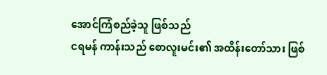အောင်ကြံစည်ခဲ့သူ ဖြစ်သည်
ငရမန် ကာန်းသည် စောလူးမင်း၏ အထိန်းတော်သား ဖြစ်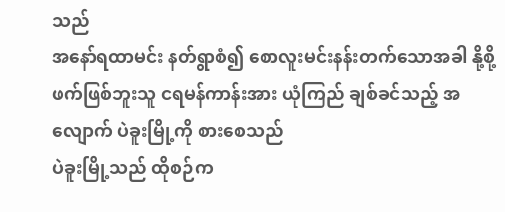သည်
အနော်ရထာမင်း နတ်ရွာစံ၍ စောလူးမင်းနန်းတက်သောအခါ နို့စို့ဖက်ဖြစ်ဘူးသူ ငရမန်ကာန်းအား ယုံကြည် ချစ်ခင်သည့် အလျောက် ပဲခူးမြို့ကို စားစေသည်
ပဲခူးမြို့သည် ထိုစဉ်က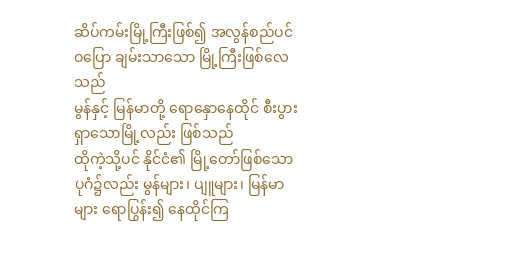ဆိပ်ကမ်းမြို့ကြီးဖြစ်၍ အလွန်စည်ပင် ဝပြော ချမ်းသာသော မြို့ကြီးဖြစ်လေသည်
မွန်နှင့် မြန်မာတို့ ရောနှောနေထိုင် စီးပွားရှာသောမြို့လည်း ဖြစ်သည်
ထိုကဲ့သို့ပင် နိုင်ငံ၏ မြို့တော်ဖြစ်သော ပုဂံ၌လည်း မွန်များ၊ ပျူများ၊ မြန်မာများ ရောပြွန်း၍ နေထိုင်ကြ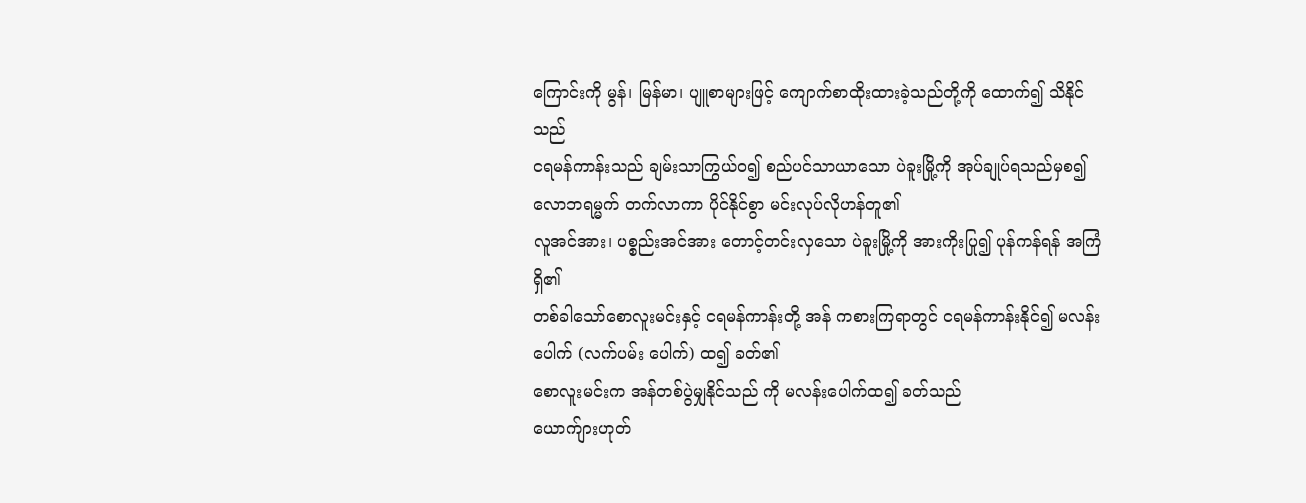ကြောင်းကို မွန်၊ မြန်မာ၊ ပျူစာများဖြင့် ကျောက်စာထိုးထားခဲ့သည်တို့ကို ထောက်၍ သိနိုင်သည်
ငရမန်ကာန်းသည် ချမ်းသာကြွယ်ဝ၍ စည်ပင်သာယာသော ပဲခူးမြို့ကို အုပ်ချုပ်ရသည်မှစ၍ လောဘရမ္မက် တက်လာကာ ပိုင်နိုင်စွာ မင်းလုပ်လိုဟန်တူ၏
လူအင်အား၊ ပစ္စည်းအင်အား တောင့်တင်းလှသော ပဲခူးမြို့ကို အားကိုးပြု၍ ပုန်ကန်ရန် အကြံရှိ၏
တစ်ခါသော်စောလူးမင်းနှင့် ငရမန်ကာန်းတို့ အန် ကစားကြရာတွင် ငရမန်ကာန်းနိုင်၍ မလန်းပေါက် (လက်ပမ်း ပေါက်) ထ၍ ခတ်၏
စောလူးမင်းက အန်တစ်ပွဲမျှနိုင်သည် ကို မလန်းပေါက်ထ၍ ခတ်သည်
ယောက်ျားဟုတ်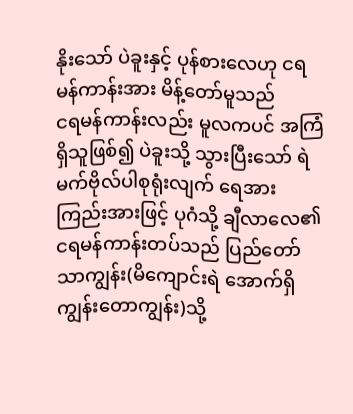နိုးသော် ပဲခူးနှင့် ပုန်စားလေဟု ငရမန်ကာန်းအား မိန့်တော်မူသည်
ငရမန်ကာန်းလည်း မူလကပင် အကြံရှိသူဖြစ်၍ ပဲခူးသို့ သွားပြီးသော် ရဲမက်ဗိုလ်ပါစုရုံးလျက် ရေအားကြည်းအားဖြင့် ပုဂံသို့ ချီလာလေ၏
ငရမန်ကာန်းတပ်သည် ပြည်တော်သာကျွန်း(မိကျောင်းရဲ အောက်ရှိ ကျွန်းတောကျွန်း)သို့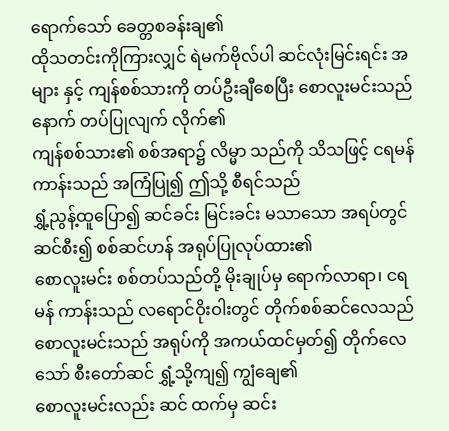ရောက်သော် ခေတ္တစခန်းချ၏
ထိုသတင်းကိုကြားလျှင် ရဲမက်ဗိုလ်ပါ ဆင်လုံးမြင်းရင်း အများ နှင့် ကျန်စစ်သားကို တပ်ဦးချီစေပြီး စောလူးမင်းသည် နောက် တပ်ပြုလျက် လိုက်၏
ကျန်စစ်သား၏ စစ်အရာ၌ လိမ္မာ သည်ကို သိသဖြင့် ငရမန်ကာန်းသည် အကြံပြု၍ ဤသို့ စီရင်သည်
ရွှံ့ညွန့်ထူပြော၍ ဆင်ခင်း မြင်းခင်း မသာသော အရပ်တွင် ဆင်စီး၍ စစ်ဆင်ဟန် အရုပ်ပြုလုပ်ထား၏
စောလူးမင်း စစ်တပ်သည်တို့ မိုးချုပ်မှ ရောက်လာရာ၊ ငရမန် ကာန်းသည် လရောင်ဝိုးဝါးတွင် တိုက်စစ်ဆင်လေသည်
စောလူးမင်းသည် အရုပ်ကို အကယ်ထင်မှတ်၍ တိုက်လေသော် စီးတော်ဆင် ရွှံ့သို့ကျ၍ ကျွံချေ၏
စောလူးမင်းလည်း ဆင် ထက်မှ ဆင်း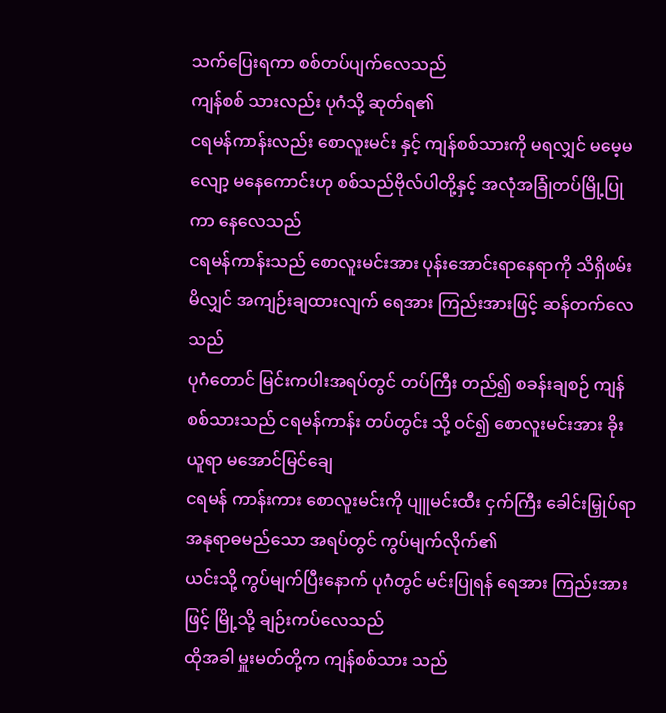သက်ပြေးရကာ စစ်တပ်ပျက်လေသည်
ကျန်စစ် သားလည်း ပုဂံသို့ ဆုတ်ရ၏
ငရမန်ကာန်းလည်း စောလူးမင်း နှင့် ကျန်စစ်သားကို မရလျှင် မမေ့မလျော့ မနေကောင်းဟု စစ်သည်ဗိုလ်ပါတို့နှင့် အလုံအခြုံတပ်မြို့ပြုကာ နေလေသည်
ငရမန်ကာန်းသည် စောလူးမင်းအား ပုန်းအောင်းရာနေရာကို သိရှိဖမ်းမိလျှင် အကျဉ်းချထားလျက် ရေအား ကြည်းအားဖြင့် ဆန်တက်လေသည်
ပုဂံတောင် မြင်းကပါးအရပ်တွင် တပ်ကြီး တည်၍ စခန်းချစဉ် ကျန်စစ်သားသည် ငရမန်ကာန်း တပ်တွင်း သို့ ဝင်၍ စောလူးမင်းအား ခိုးယူရာ မအောင်မြင်ချေ
ငရမန် ကာန်းကား စောလူးမင်းကို ပျူမင်းထီး ငှက်ကြီး ခေါင်းမြှုပ်ရာ အနုရာဓမည်သော အရပ်တွင် ကွပ်မျက်လိုက်၏
ယင်းသို့ ကွပ်မျက်ပြီးနောက် ပုဂံတွင် မင်းပြုရန် ရေအား ကြည်းအားဖြင့် မြို့သို့ ချဉ်းကပ်လေသည်
ထိုအခါ မှူးမတ်တို့က ကျန်စစ်သား သည်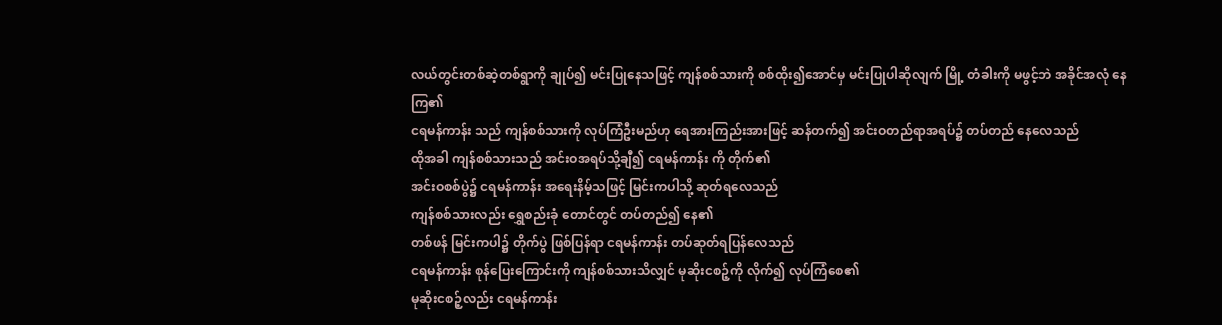လယ်တွင်းတစ်ဆဲ့တစ်ရွာကို ချုပ်၍ မင်းပြုနေသဖြင့် ကျန်စစ်သားကို စစ်ထိုး၍အောင်မှ မင်းပြုပါဆိုလျက် မြို့ တံခါးကို မဖွင့်ဘဲ အခိုင်အလုံ နေကြ၏
ငရမန်ကာန်း သည် ကျန်စစ်သားကို လုပ်ကြံဦးမည်ဟု ရေအားကြည်းအားဖြင့် ဆန်တက်၍ အင်းဝတည်ရာအရပ်၌ တပ်တည် နေလေသည်
ထိုအခါ ကျန်စစ်သားသည် အင်းဝအရပ်သို့ချီ၍ ငရမန်ကာန်း ကို တိုက်၏
အင်းဝစစ်ပွဲ၌ ငရမန်ကာန်း အရေးနိမ့်သဖြင့် မြင်းကပါသို့ ဆုတ်ရလေသည်
ကျန်စစ်သားလည်း ရွှေစည်းခုံ တောင်တွင် တပ်တည်၍ နေ၏
တစ်ဖန် မြင်းကပါ၌ တိုက်ပွဲ ဖြစ်ပြန်ရာ ငရမန်ကာန်း တပ်ဆုတ်ရပြန်လေသည်
ငရမန်ကာန်း စုန်ပြေးကြောင်းကို ကျန်စစ်သားသိလျှင် မုဆိုးငစဉ့်ကို လိုက်၍ လုပ်ကြံစေ၏
မုဆိုးငစဉ့်လည်း ငရမန်ကာန်း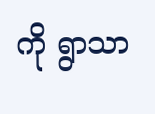ကို ရွာသာ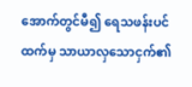အောက်တွင်မီ၍ ရေသဖန်းပင်ထက်မှ သာယာလှသောငှက်၏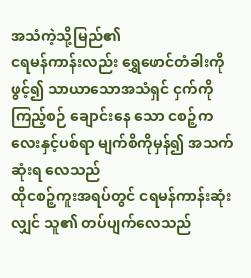အသံကဲ့သို့မြည်၏
ငရမန်ကာန်းလည်း ရွှေဖောင်တံခါးကို ဖွင့်၍ သာယာသောအသံရှင် ငှက်ကို ကြည့်စဉ် ချောင်းနေ သော ငစဉ့်ကလေးနှင့်ပစ်ရာ မျက်စိကိုမှန်၍ အသက်ဆုံးရ လေသည်
ထိုငစဉ့်ကူးအရပ်တွင် ငရမန်ကာန်းဆုံးလျှင် သူ၏ တပ်ပျက်လေသည်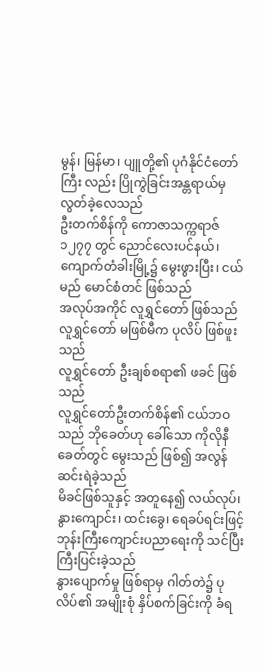မွန်၊ မြန်မာ၊ ပျူတို့၏ ပုဂံနိုင်ငံတော်ကြီး လည်း ပြိုကွဲခြင်းအန္တရာယ်မှ လွတ်ခဲ့လေသည်
ဦးတက်စိန်ကို ကောဇာသက္ကရာဇ် ၁၂၇၇ တွင် ညောင်လေးပင်နယ်၊ ကျောက်တံခါးမြို့၌ မွေးဖွားပြီး၊ ငယ်မည် မောင်စံတင် ဖြစ်သည်
အလုပ်အကိုင် လူရွှင်တော် ဖြစ်သည်
လူရွှင်တော် မဖြစ်မီက ပုလိပ် ဖြစ်ဖူးသည်
လူရွှင်တော် ဦးချစ်စရာ၏ ဖခင် ဖြစ်သည်
လူရွှင်တော်ဦးတက်စိန်၏ ငယ်ဘဝသည် ဘိုခေတ်ဟု ခေါ်သော ကိုလိုနီခေတ်တွင် မွေးသည် ဖြစ်၍ အလွန် ဆင်းရဲခဲ့သည်
မိခင်ဖြစ်သူနှင့် အတူနေ၍ လယ်လုပ်၊ နွားကျောင်း၊ ထင်းခွေ၊ ရေခပ်ရင်းဖြင့် ဘုန်းကြီးကျောင်းပညာရေးကို သင်ပြီး ကြီးပြင်းခဲ့သည်
နွားပျောက်မှု ဖြစ်ရာမှ ဂါတ်တဲ၌ ပုလိပ်၏ အမျိုးစုံ နှိပ်စက်ခြင်းကို ခံရ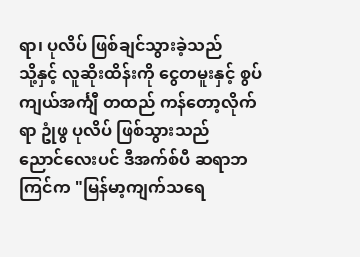ရာ၊ ပုလိပ် ဖြစ်ချင်သွားခဲ့သည်
သို့နှင့် လူဆိုးထိန်းကို ငွေတမူးနှင့် စွပ်ကျယ်အင်္ကျီ တထည် ကန်တော့လိုက်ရာ ဥုံဖွ ပုလိပ် ဖြစ်သွားသည်
ညောင်လေးပင် ဒီအက်စ်ပီ ဆရာဘကြင်က "မြန်မာ့ကျက်သရေ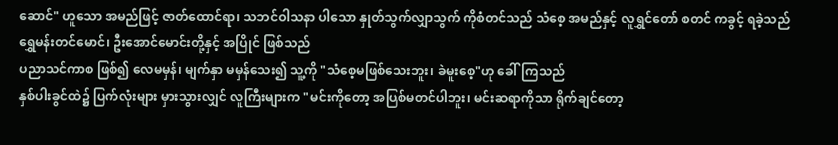ဆောင်" ဟူသော အမည်ဖြင့် ဇာတ်ထောင်ရာ၊ သဘင်ဝါသနာ ပါသော နှုတ်သွက်လျှာသွက် ကိုစံတင်သည် သံစေ့ အမည်နှင့် လူရွှင်တော် စတင် ကခွင့် ရခဲ့သည်
ရွှေမန်းတင်မောင်၊ ဦးအောင်မောင်းတို့နှင့် အပြိုင် ဖြစ်သည်
ပညာသင်ကာစ ဖြစ်၍ လေမမှန်၊ မျက်နှာ မမှန်သေး၍ သူ့ကို "သံစေ့မဖြစ်သေးဘူး၊ ခဲမူးစေ့"ဟု ခေါ်ကြသည်
နှစ်ပါးခွင်ထဲ၌ ပြက်လုံးများ မှားသွားလျှင် လူကြီးများက "မင်းကိုတော့ အပြစ်မတင်ပါဘူး၊ မင်းဆရာကိုသာ ရိုက်ချင်တော့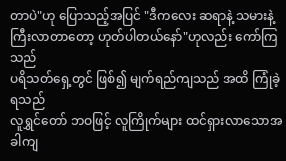တာပဲ"ဟု ပြောသည့်အပြင် "ဒီကလေး ဆရာနဲ့ သမားနဲ့ ကြီးလာတာတော့ ဟုတ်ပါတယ်နော်"ဟုလည်း ကော်ကြသည်
ပရိသတ်ရှေ့တွင် ဖြစ်၍ မျက်ရည်ကျသည် အထိ ကြုံခဲ့ရသည်
လူရွှင်တော် ဘဝဖြင့် လူကြိုက်များ ထင်ရှားလာသောအခါကျ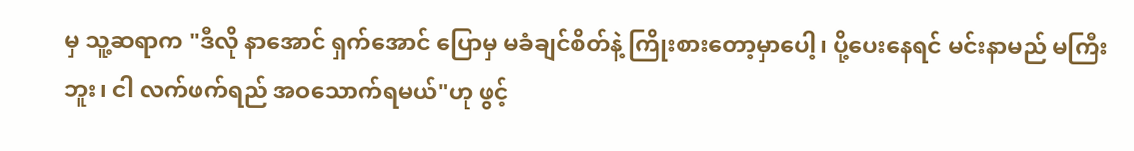မှ သူ့ဆရာက "ဒီလို နာအောင် ရှက်အောင် ပြောမှ မခံချင်စိတ်နဲ့ ကြိုးစားတော့မှာပေါ့၊ ပို့ပေးနေရင် မင်းနာမည် မကြီးဘူး၊ ငါ လက်ဖက်ရည် အဝသောက်ရမယ်"ဟု ဖွင့်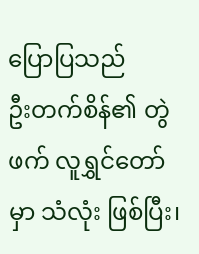ပြောပြသည်
ဦးတက်စိန်၏ တွဲဖက် လူရွှင်တော်မှာ သံလုံး ဖြစ်ပြီး၊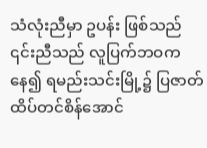သံလုံးညီမှာ ဥပန်း ဖြစ်သည်
၎င်းညီသည် လူပြက်ဘဝကနေ၍ ရမည်းသင်းမြို့၌ ပြဇာတ်ထိပ်တင်စိန်အောင်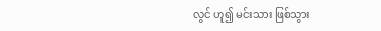လွင် ဟူ၍ မင်းသား ဖြစ်သွား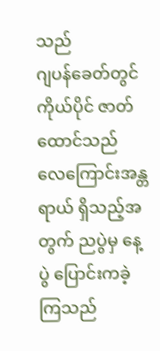သည်
ဂျပန်ခေတ်တွင် ကိုယ်ပိုင် ဇာတ်ထောင်သည်
လေကြောင်းအန္တရာယ် ရှိသည့်အတွက် ညပွဲမှ နေ့ပွဲ ပြောင်းကခဲ့ကြသည်